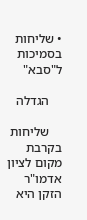• שליחות בסמיכות ל"סבא"

    הגדלה

    שליחות בקרבת מקום לציון אדמו"ר הזקן היא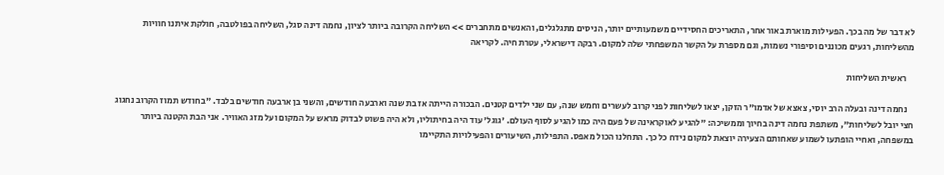לא דבר של מה בכך. הפעילות מוארת באור אחר, התאריכים החסידיים משמעותיים יותר, הניסים מתגלגלים, והאנשים מתחברים >> השליחה הקרובה ביותר לציון, נחמה דינה סגל, השליחה בפולטבה, חולקת איתנו חוויות מהשליחות, רגעים מכוננים וסיפורי נשמות, וגם מספרת על הקשר המשפחתי שלה למקום. רבקה דישראלי, עטרת חיה. לקריאה

    ראשית השליחות

    נחמה דינה ובעלה הרב יוסי, צאצא של אדמו"ר הזקן, יצאו לשליחות לפני קרוב לעשרים וחמש שנה, עם שני ילדים קטנים. הבכורה הייתה אז בת שנה וארבעה חודשים, והשני בן ארבעה חודשים בלבד. "בחודש תמוז הקרוב נחגוג חצי יובל לשליחות", משתפת נחמה דינה בחיוך וממשיכה: "להגיע לאוקראינה של פעם היה כמו להגיע לסוף העולם. 'גוגל' עוד היה בחיתוליו, ולא היה פשוט לבדוק מראש על המקום ועל מזג האוויר. אני הבת הקטנה ביותר במשפחה, ואחיי הופתעו לשמוע שאחותם הצעירה יוצאת למקום נידח כל כך. התחלנו הכול מאפס. התפילות, השיעורים והפעילויות התקיימו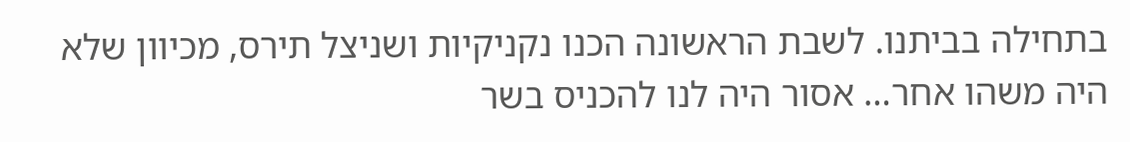בתחילה בביתנו. לשבת הראשונה הכנו נקניקיות ושניצל תירס, מכיוון שלא היה משהו אחר… אסור היה לנו להכניס בשר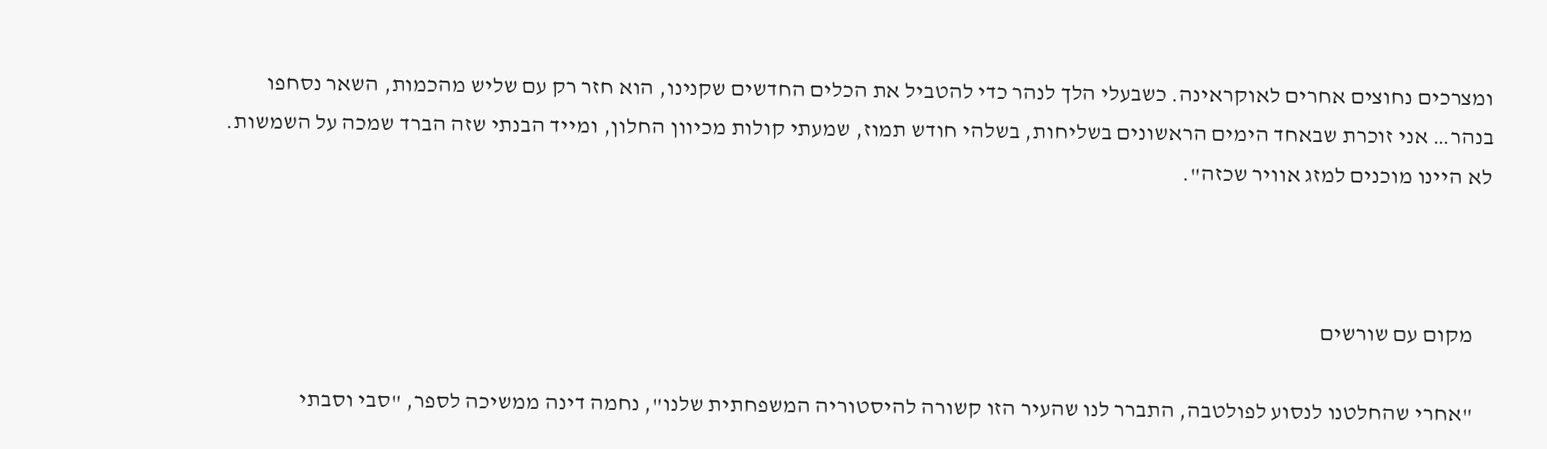ומצרכים נחוצים אחרים לאוקראינה. כשבעלי הלך לנהר כדי להטביל את הכלים החדשים שקנינו, הוא חזר רק עם שליש מהכמות, השאר נסחפו בנהר… אני זוכרת שבאחד הימים הראשונים בשליחות, בשלהי חודש תמוז, שמעתי קולות מכיוון החלון, ומייד הבנתי שזה הברד שמכה על השמשות. לא היינו מוכנים למזג אוויר שכזה".



    מקום עם שורשים

    "אחרי שהחלטנו לנסוע לפולטבה, התברר לנו שהעיר הזו קשורה להיסטוריה המשפחתית שלנו", נחמה דינה ממשיכה לספר, "סבי וסבתי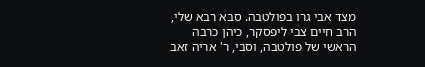מצד אבי גרו בפולטבה. סבא רבא שלי, הרב חיים צבי ליפסקר, כיהן כרבה הראשי של פולטבה, וסבי, ר' אריה זאב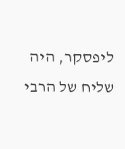ליפסקר, היה שליח של הרבי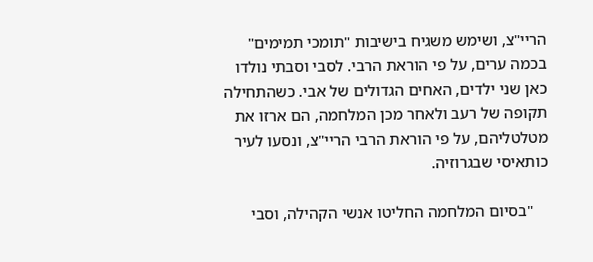הריי"צ, ושימש משגיח בישיבות "תומכי תמימים" בכמה ערים, על פי הוראת הרבי. לסבי וסבתי נולדו כאן שני ילדים, האחים הגדולים של אבי. כשהתחילה תקופה של רעב ולאחר מכן המלחמה, הם ארזו את מטלטליהם, על פי הוראת הרבי הריי"צ, ונסעו לעיר כותאיסי שבגרוזיה.

    "בסיום המלחמה החליטו אנשי הקהילה, וסבי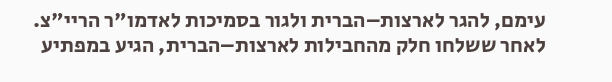עימם, להגר לארצות–הברית ולגור בסמיכות לאדמו"ר הריי"צ. לאחר ששלחו חלק מהחבילות לארצות–הברית, הגיע במפתיע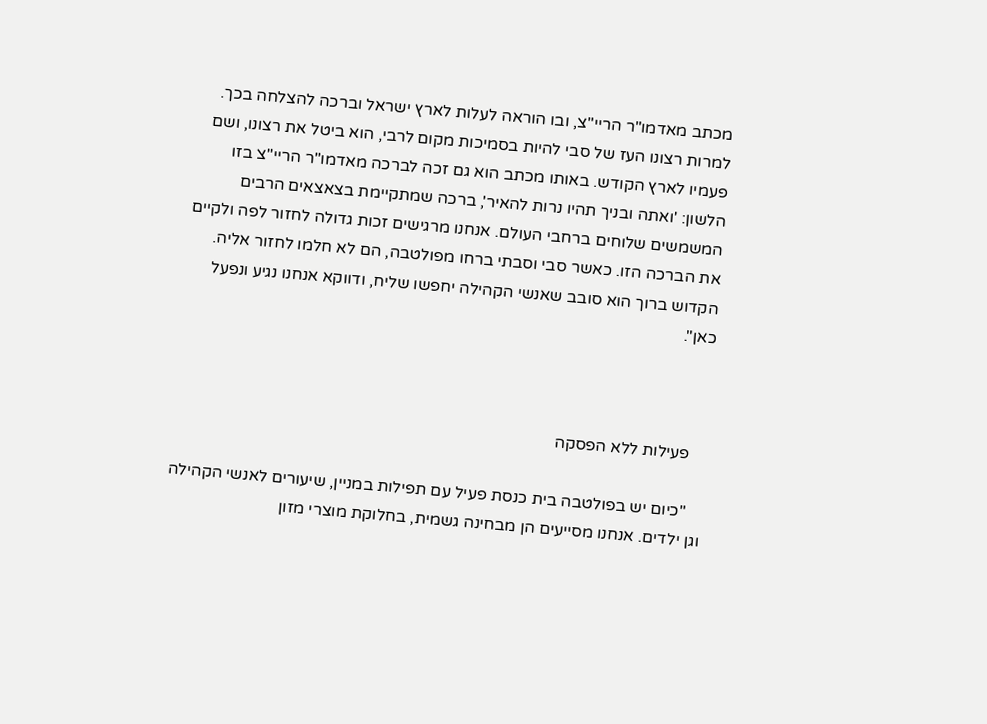מכתב מאדמו"ר הריי"צ, ובו הוראה לעלות לארץ ישראל וברכה להצלחה בכך. למרות רצונו העז של סבי להיות בסמיכות מקום לרבי, הוא ביטל את רצונו, ושם פעמיו לארץ הקודש. באותו מכתב הוא גם זכה לברכה מאדמו"ר הריי"צ בזו הלשון: 'ואתה ובניך תהיו נרות להאיר', ברכה שמתקיימת בצאצאים הרבים המשמשים שלוחים ברחבי העולם. אנחנו מרגישים זכות גדולה לחזור לפה ולקיים את הברכה הזו. כאשר סבי וסבתי ברחו מפולטבה, הם לא חלמו לחזור אליה. הקדוש ברוך הוא סובב שאנשי הקהילה יחפשו שליח, ודווקא אנחנו נגיע ונפעל כאן".



    פעילות ללא הפסקה

    "כיום יש בפולטבה בית כנסת פעיל עם תפילות במניין, שיעורים לאנשי הקהילה וגן ילדים. אנחנו מסייעים הן מבחינה גשמית, בחלוקת מוצרי מזון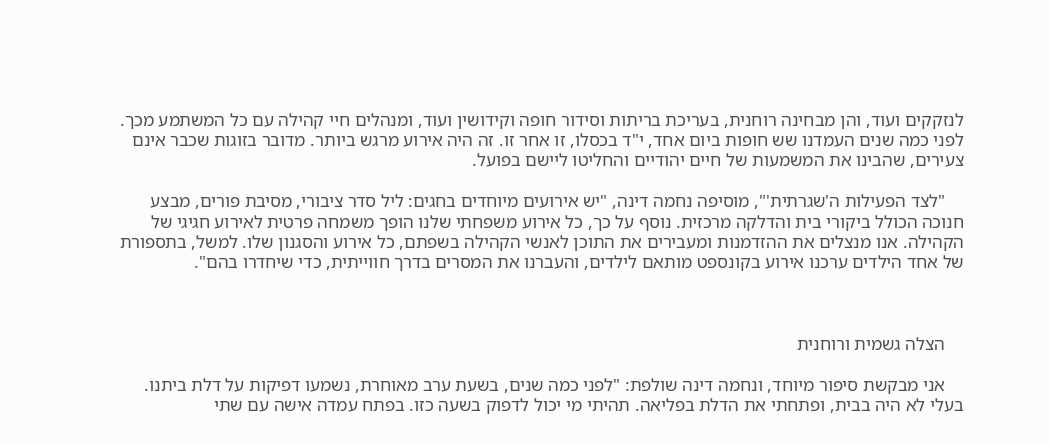לנזקקים ועוד, והן מבחינה רוחנית, בעריכת בריתות וסידור חופה וקידושין ועוד, ומנהלים חיי קהילה עם כל המשתמע מכך. לפני כמה שנים העמדנו שש חופות ביום אחד, י"ד בכסלו, זו אחר זו. זה היה אירוע מרגש ביותר. מדובר בזוגות שכבר אינם צעירים, שהבינו את המשמעות של חיים יהודיים והחליטו ליישם בפועל.

    "לצד הפעילות ה'שגרתית'", מוסיפה נחמה דינה, "יש אירועים מיוחדים בחגים: ליל סדר ציבורי, מסיבת פורים, מבצע חנוכה הכולל ביקורי בית והדלקה מרכזית. נוסף על כך, כל אירוע משפחתי שלנו הופך משמחה פרטית לאירוע חגיגי של הקהילה. אנו מנצלים את ההזדמנות ומעבירים את התוכן לאנשי הקהילה בשפתם, כל אירוע והסגנון שלו. למשל, בתספורת של אחד הילדים ערכנו אירוע בקונספט מותאם לילדים, והעברנו את המסרים בדרך חווייתית, כדי שיחדרו בהם".



    הצלה גשמית ורוחנית

    אני מבקשת סיפור מיוחד, ונחמה דינה שולפת: "לפני כמה שנים, בשעת ערב מאוחרת, נשמעו דפיקות על דלת ביתנו. בעלי לא היה בבית, ופתחתי את הדלת בפליאה. תהיתי מי יכול לדפוק בשעה כזו. בפתח עמדה אישה עם שתי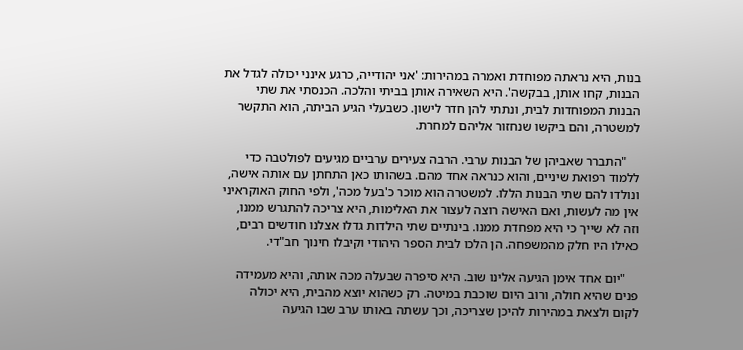בנות, היא נראתה מפוחדת ואמרה במהירות: 'אני יהודייה, כרגע אינני יכולה לגדל את הבנות, קחו אותן, בבקשה'. היא השאירה אותן בביתי והלכה. הכנסתי את שתי הבנות המפוחדות לבית, ונתתי להן חדר לישון. כשבעלי הגיע הביתה, הוא התקשר למשטרה, והם ביקשו שנחזור אליהם למחרת.

    "התברר שאביהן של הבנות ערבי. הרבה צעירים ערביים מגיעים לפולטבה כדי ללמוד רפואת שיניים, והוא כנראה אחד מהם. בשהותו כאן התחתן עם אותה אישה, ונולדו להם שתי הבנות הללו. למשטרה הוא מוכר כ'בעל מכה', ולפי החוק האוקראיני אין מה לעשות, ואם האישה רוצה לעצור את האלימות, היא צריכה להתגרש ממנו, וזה לא שייך כי היא מפחדת ממנו. בינתיים שתי הילדות גדלו אצלנו חודשים רבים, כאילו היו חלק מהמשפחה. הן הלכו לבית הספר היהודי וקיבלו חינוך חב"די.

    "יום אחד אימן הגיעה אלינו שוב. היא סיפרה שבעלה מכה אותה, והיא מעמידה פנים שהיא חולה, ורוב היום שוכבת במיטה. רק כשהוא יוצא מהבית, היא יכולה לקום ולצאת במהירות להיכן שצריכה, וכך עשתה באותו ערב שבו הגיעה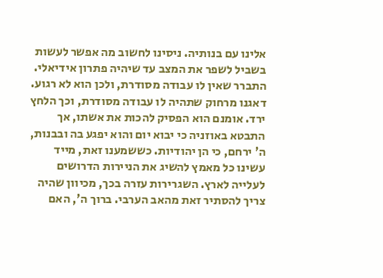אלינו עם בנותיה. ניסינו לחשוב מה אפשר לעשות בשביל לשפר את המצב עד שיהיה פתרון אידיאלי. התברר שאין לו עבודה מסודרת, ולכן הוא לא רגוע. דאגנו מרחוק שתהיה לו עבודה מסודרת, וכך הלחץ ירד. אומנם הוא הפסיק להכות את אשתו, אך התבטא באוזניה כי יבוא יום והוא יפגע בה ובבנות, ה' ירחם, כי הן יהודיות. כששמענו זאת, מייד עשינו כל מאמץ להשיג את הניירות הדרושים לעלייה לארץ. השגרירות עזרה בכך, מכיוון שהיה צריך להסתיר זאת מהאב הערבי. ברוך ה', האם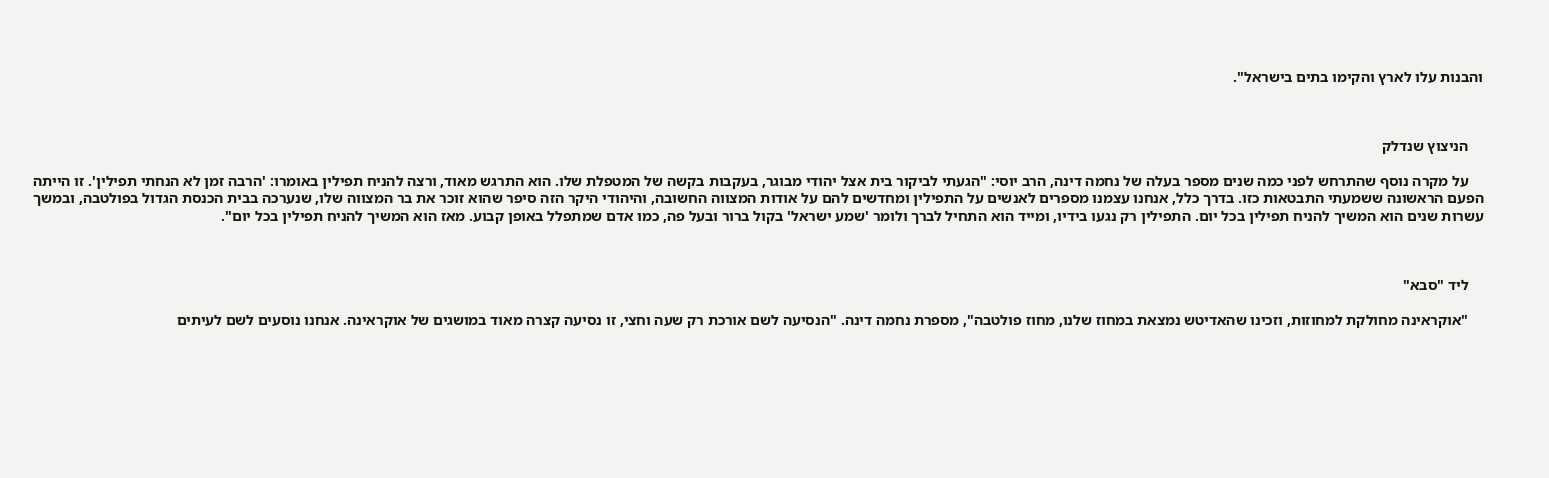והבנות עלו לארץ והקימו בתים בישראל".



    הניצוץ שנדלק

    על מקרה נוסף שהתרחש לפני כמה שנים מספר בעלה של נחמה דינה, הרב יוסי: "הגעתי לביקור בית אצל יהודי מבוגר, בעקבות בקשה של המטפלת שלו. הוא התרגש מאוד, ורצה להניח תפילין באומרו: 'הרבה זמן לא הנחתי תפילין'. זו הייתה הפעם הראשונה ששמעתי התבטאות כזו. בדרך כלל, אנחנו עצמנו מספרים לאנשים על התפילין ומחדשים להם על אודות המצווה החשובה, והיהודי היקר הזה סיפר שהוא זוכר את בר המצווה שלו, שנערכה בבית הכנסת הגדול בפולטבה, ובמשך עשרות שנים הוא המשיך להניח תפילין בכל יום. התפילין רק נגעו בידיו, ומייד הוא התחיל לברך ולומר 'שמע ישראל' בקול ברור ובעל פה, כמו אדם שמתפלל באופן קבוע. מאז הוא המשיך להניח תפילין בכל יום".



    ליד "סבא"

    "אוקראינה מחולקת למחוזות, וזכינו שהאדיטש נמצאת במחוז שלנו, מחוז פולטבה", מספרת נחמה דינה. "הנסיעה לשם אורכת רק שעה וחצי, זו נסיעה קצרה מאוד במושגים של אוקראינה. אנחנו נוסעים לשם לעיתים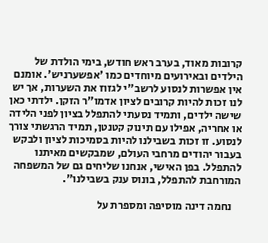קרובות מאוד, בערב ראש חודש, בימי הולדת של הילדים ובאירועים מיוחדים כמו 'אפשערניש'. אומנם אין אפשרות לנסוע לרשב"י לגזוז את השערות, אך יש לנו זכות להיות קרובים לציון אדמו"ר הזקן. ילדתי כאן שישה ילדים, ותמיד נסעתי להתפלל בציון לפני הלידה או אחריה, אפילו עם תינוק קטנטן, תמיד הרגשתי צורך לנסוע. זו זכות בשבילנו להיות בסמיכות לציון ולבקש בעבור יהודים מרחבי העולם, שמבקשים מאיתנו להתפלל. בפן האישי, אנחנו שליחים גם של המשפחה המורחבת להתפלל, בונוס ענק בשבילנו".

    נחמה דינה מוסיפה ומספרת על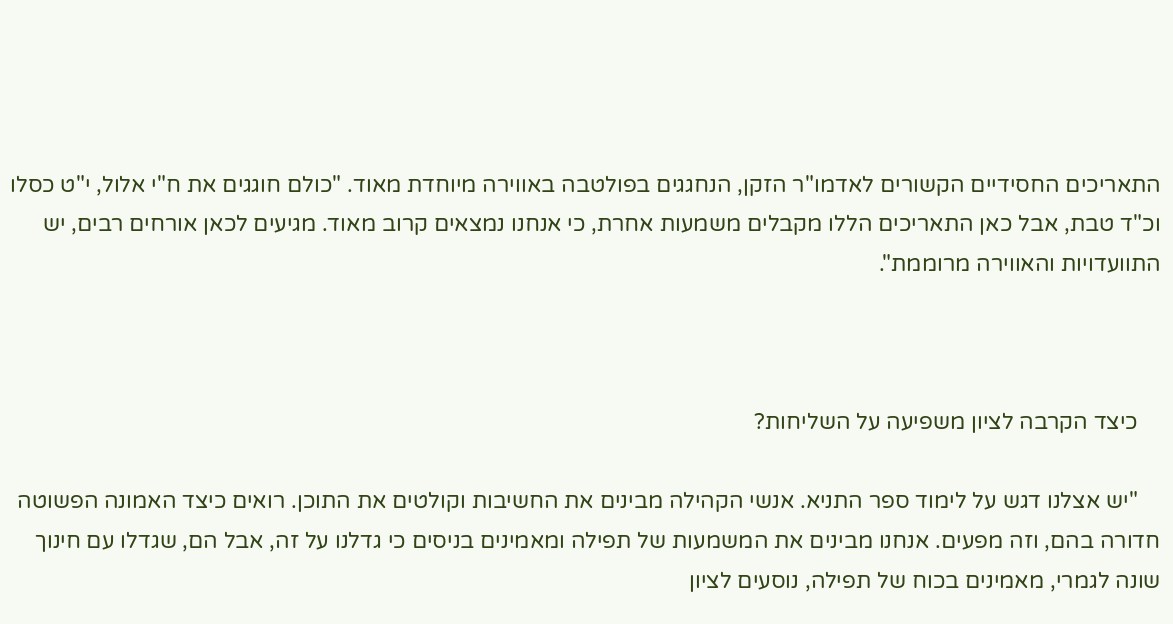התאריכים החסידיים הקשורים לאדמו"ר הזקן, הנחגגים בפולטבה באווירה מיוחדת מאוד. "כולם חוגגים את ח"י אלול, י"ט כסלו וכ"ד טבת, אבל כאן התאריכים הללו מקבלים משמעות אחרת, כי אנחנו נמצאים קרוב מאוד. מגיעים לכאן אורחים רבים, יש התוועדויות והאווירה מרוממת".



    כיצד הקרבה לציון משפיעה על השליחות?

    "יש אצלנו דגש על לימוד ספר התניא. אנשי הקהילה מבינים את החשיבות וקולטים את התוכן. רואים כיצד האמונה הפשוטה חדורה בהם, וזה מפעים. אנחנו מבינים את המשמעות של תפילה ומאמינים בניסים כי גדלנו על זה, אבל הם, שגדלו עם חינוך שונה לגמרי, מאמינים בכוח של תפילה, נוסעים לציון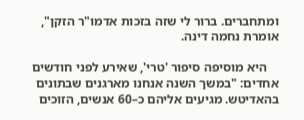ומתחברים. ברור לי שזה בזכות אדמו"ר הזקן", אומרת נחמה דינה.

    היא מוסיפה סיפור 'טרי', שאירע לפני חודשים אחדים: "במשך השנה אנחנו מארגנים שבתונים בהאדיטש. מגיעים אליהם כ–60 אנשים, הזוכים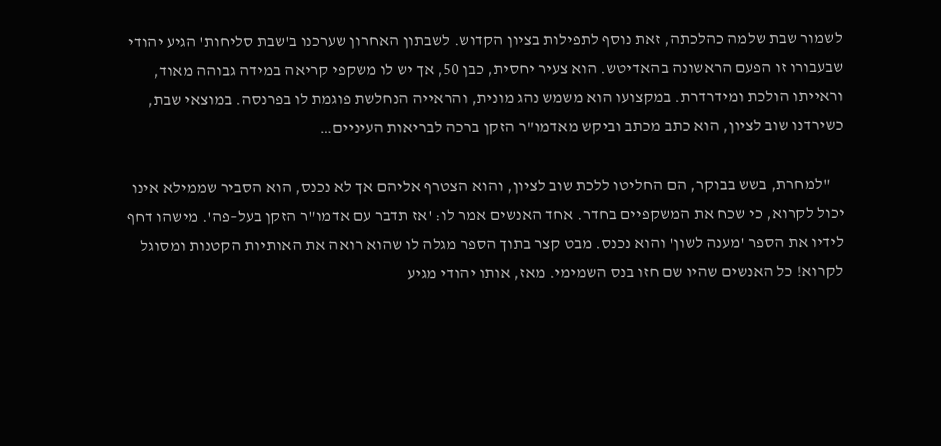לשמור שבת שלמה כהלכתה, זאת נוסף לתפילות בציון הקדוש. לשבתון האחרון שערכנו ב'שבת סליחות' הגיע יהודי שבעבורו זו הפעם הראשונה בהאדיטש. הוא צעיר יחסית, כבן 50, אך יש לו משקפי קריאה במידה גבוהה מאוד, וראייתו הולכת ומידרדרת. במקצועו הוא משמש נהג מונית, והראייה הנחלשת פוגמת לו בפרנסה. במוצאי שבת, כשירדנו שוב לציון, הוא כתב מכתב וביקש מאדמו"ר הזקן ברכה לבריאות העיניים…

    "למחרת, בשש בבוקר, הם החליטו ללכת שוב לציון, והוא הצטרף אליהם אך לא נכנס, הוא הסביר שממילא אינו יכול לקרוא, כי שכח את המשקפיים בחדר. אחד האנשים אמר לו: 'אז תדבר עם אדמו"ר הזקן בעל–פה'. מישהו דחף לידיו את הספר 'מענה לשון' והוא נכנס. מבט קצר בתוך הספר מגלה לו שהוא רואה את האותיות הקטנות ומסוגל לקרוא! כל האנשים שהיו שם חזו בנס השמימי. מאז, אותו יהודי מגיע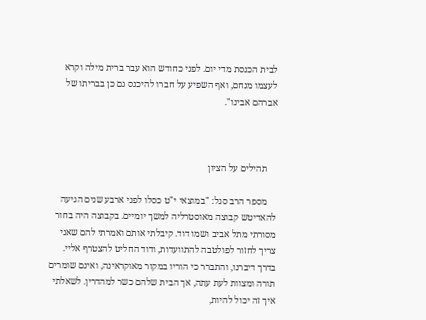לבית הכנסת מדי יום. לפני כחודש הוא עבר ברית מילה וקרא לעצמו מנחם, ואף השפיע על חברו להיכנס גם כן בבריתו של אברהם אבינו".



    תהילים על הציון

    מספר הרב סגל: "במוצאי י"ט כסלו לפני ארבע שנים הגיעה להאדיטש קבוצה מאוסטרליה למשך יומיים. בקבוצה היה בחור מסורתי מתל אביב ושמו דוד. קיבלתי אותם ואמרתי להם שאני צריך לחזור לפולטבה להתוועדות, ודוד החליט להצטרף אליי. בדרך דיברנו, והתברר כי הוריו במקור מאוקראינה, ואינם שומרים תורה ומצוות לעת עתה, אך הבית שלהם כשר למהדרין. לשאלתי איך זה יכול להיות,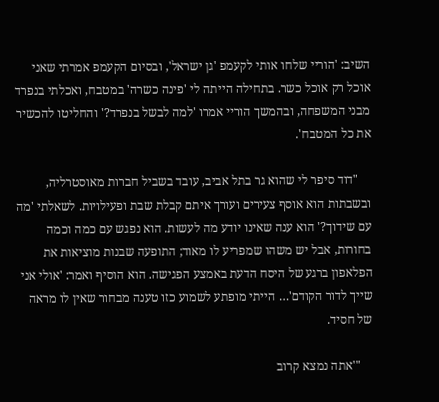השיב: 'הוריי שלחו אותי לקעמפ 'גן ישראל', ובסיום הקעמפ אמרתי שאני אוכל רק אוכל כשר. בתחילה הייתה לי 'פינה כשרה' במטבח, ואכלתי בנפרד מבני המשפחה, ובהמשך הוריי אמרו 'למה לבשל בנפרד?' והחליטו להכשיר את כל המטבח'.

    "דוד סיפר לי שהוא גר בתל אביב, עובד בשביל חברות מאוסטרליה, ובשבתות הוא אוסף צעירים ועורך איתם קבלת שבת ופעילויות. לשאלתי 'מה עם שידוך?' הוא ענה שאינו יודע מה לעשות. הוא נפגש עם כמה וכמה בחורות, אבל יש משהו שמפריע לו מאוד; התופעה שבנות מוציאות את הפלאפון ברגע של היסח הדעת באמצע הפגישה. הוא הוסיף ואמר: 'אולי אני שייך לדור הקודם'… הייתי מופתע לשמוע כזו טענה מבחור שאין לו מראה של חסיד.

    "'אתה נמצא קרוב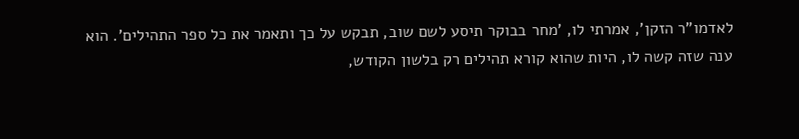לאדמו"ר הזקן', אמרתי לו, 'מחר בבוקר תיסע לשם שוב, תבקש על כך ותאמר את כל ספר התהילים'. הוא ענה שזה קשה לו, היות שהוא קורא תהילים רק בלשון הקודש,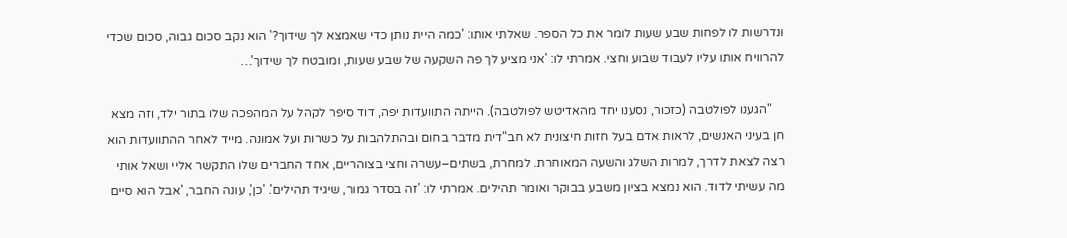ונדרשות לו לפחות שבע שעות לומר את כל הספר. שאלתי אותו: 'כמה היית נותן כדי שאמצא לך שידוך?' הוא נקב סכום גבוה, סכום שכדי להרוויח אותו עליו לעבוד שבוע וחצי. אמרתי לו: 'אני מציע לך פה השקעה של שבע שעות, ומובטח לך שידוך'…

    "הגענו לפולטבה (כזכור, נסענו יחד מהאדיטש לפולטבה). הייתה התוועדות יפה, דוד סיפר לקהל על המהפכה שלו בתור ילד, וזה מצא חן בעיני האנשים, לראות אדם בעל חזות חיצונית לא חב"דית מדבר בחום ובהתלהבות על כשרות ועל אמונה. מייד לאחר ההתוועדות הוא רצה לצאת לדרך, למרות השלג והשעה המאוחרת. למחרת, בשתים–עשרה וחצי בצוהריים, אחד החברים שלו התקשר אליי ושאל אותי מה עשיתי לדוד. הוא נמצא בציון משבע בבוקר ואומר תהילים. אמרתי לו: 'זה בסדר גמור, שיגיד תהילים'. 'כן', עונה החבר, 'אבל הוא סיים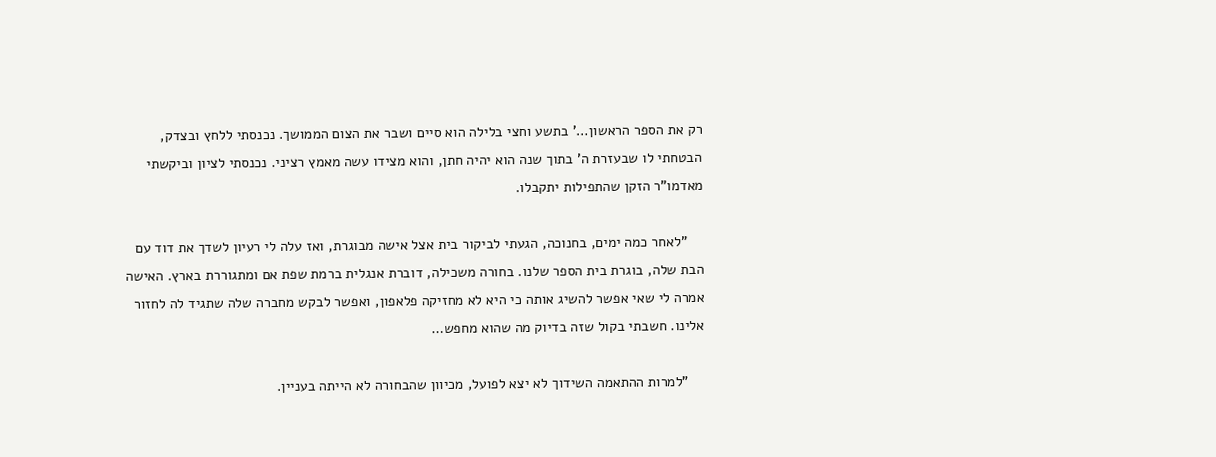רק את הספר הראשון…' בתשע וחצי בלילה הוא סיים ושבר את הצום הממושך. נכנסתי ללחץ ובצדק, הבטחתי לו שבעזרת ה' בתוך שנה הוא יהיה חתן, והוא מצידו עשה מאמץ רציני. נכנסתי לציון וביקשתי מאדמו"ר הזקן שהתפילות יתקבלו.

    "לאחר כמה ימים, בחנוכה, הגעתי לביקור בית אצל אישה מבוגרת, ואז עלה לי רעיון לשדך את דוד עם הבת שלה, בוגרת בית הספר שלנו. בחורה משכילה, דוברת אנגלית ברמת שפת אם ומתגוררת בארץ. האישה אמרה לי שאי אפשר להשיג אותה כי היא לא מחזיקה פלאפון, ואפשר לבקש מחברה שלה שתגיד לה לחזור אלינו. חשבתי בקול שזה בדיוק מה שהוא מחפש…

    "למרות ההתאמה השידוך לא יצא לפועל, מכיוון שהבחורה לא הייתה בעניין.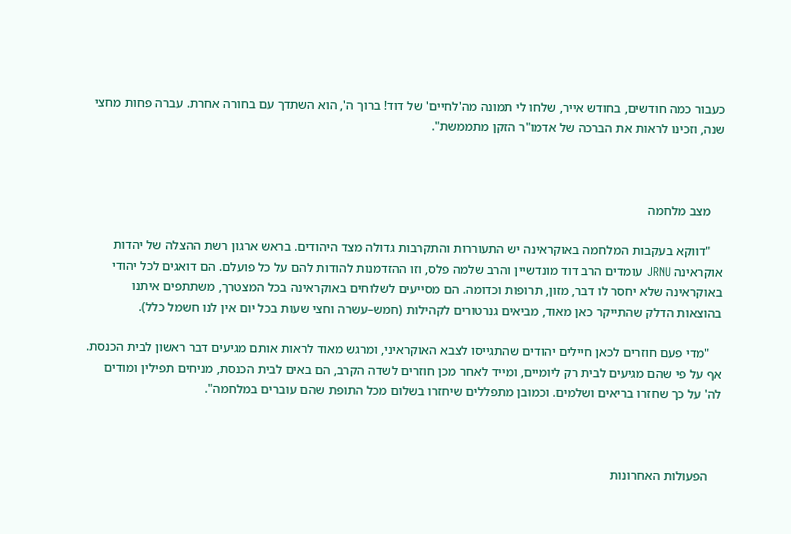כעבור כמה חודשים, בחודש אייר, שלחו לי תמונה מה'לחיים' של דוד! ברוך ה', הוא השתדך עם בחורה אחרת. עברה פחות מחצי שנה, וזכינו לראות את הברכה של אדמו"ר הזקן מתממשת".



    מצב מלחמה

    "דווקא בעקבות המלחמה באוקראינה יש התעוררות והתקרבות גדולה מצד היהודים. בראש ארגון רשת ההצלה של יהדות אוקראינה JRNU עומדים הרב דוד מונדשיין והרב שלמה פלס, וזו ההזדמנות להודות להם על כל פועלם. הם דואגים לכל יהודי באוקראינה שלא יחסר לו דבר, מזון, תרופות וכדומה. הם מסייעים לשלוחים באוקראינה בכל המצטרך, משתתפים איתנו בהוצאות הדלק שהתייקר כאן מאוד, מביאים גנרטורים לקהילות (חמש–עשרה וחצי שעות בכל יום אין לנו חשמל כלל).

    "מדי פעם חוזרים לכאן חיילים יהודים שהתגייסו לצבא האוקראיני, ומרגש מאוד לראות אותם מגיעים דבר ראשון לבית הכנסת. אף על פי שהם מגיעים לבית רק ליומיים, ומייד לאחר מכן חוזרים לשדה הקרב, הם באים לבית הכנסת, מניחים תפילין ומודים לה' על כך שחזרו בריאים ושלמים. וכמובן מתפללים שיחזרו בשלום מכל התופת שהם עוברים במלחמה".



    הפעולות האחרונות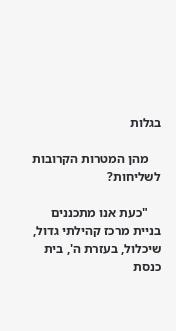בגלות

    מהן המטרות הקרובות לשליחות?

    "כעת אנו מתכננים בניית מרכז קהילתי גדול, שיכלול, בעזרת ה', בית כנסת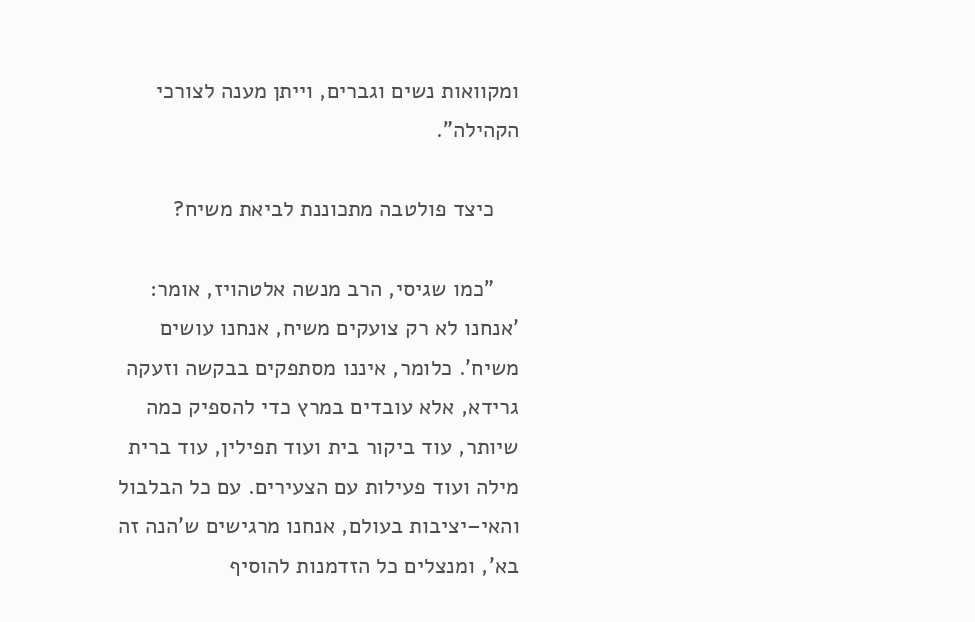ומקוואות נשים וגברים, וייתן מענה לצורכי הקהילה".

    כיצד פולטבה מתכוננת לביאת משיח?

    "כמו שגיסי, הרב מנשה אלטהויז, אומר: 'אנחנו לא רק צועקים משיח, אנחנו עושים משיח'. כלומר, איננו מסתפקים בבקשה וזעקה גרידא, אלא עובדים במרץ כדי להספיק כמה שיותר, עוד ביקור בית ועוד תפילין, עוד ברית מילה ועוד פעילות עם הצעירים. עם כל הבלבול והאי–יציבות בעולם, אנחנו מרגישים ש'הנה זה בא', ומנצלים כל הזדמנות להוסיף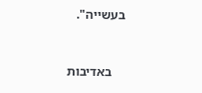בעשייה".



    באדיבות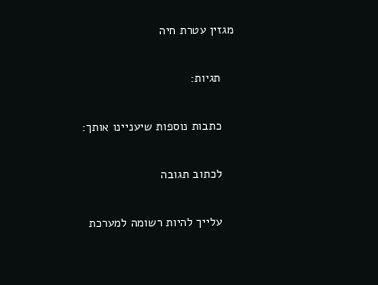מגזין עטרת חיה

    תגיות:

    כתבות נוספות שיעניינו אותך:

    לכתוב תגובה

    עלייך להיות רשומה למערכת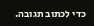כדי לכתוב תגובה.